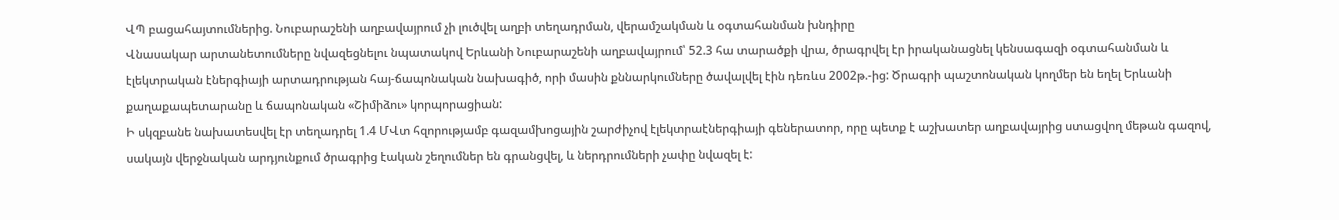ՎՊ բացահայտումներից. Նուբարաշենի աղբավայրում չի լուծվել աղբի տեղադրման, վերամշակման և օգտահանման խնդիրը
Վնասակար արտանետումները նվազեցնելու նպատակով Երևանի Նուբարաշենի աղբավայրում՝ 52.3 հա տարածքի վրա, ծրագրվել էր իրականացնել կենսագազի օգտահանման և էլեկտրական էներգիայի արտադրության հայ-ճապոնական նախագիծ, որի մասին քննարկումները ծավալվել էին դեռևս 2002թ.-ից: Ծրագրի պաշտոնական կողմեր են եղել Երևանի քաղաքապետարանը և ճապոնական «Շիմիձու» կորպորացիան:
Ի սկզբանե նախատեսվել էր տեղադրել 1.4 ՄՎտ հզորությամբ գազամխոցային շարժիչով էլեկտրաէներգիայի գեներատոր, որը պետք է աշխատեր աղբավայրից ստացվող մեթան գազով, սակայն վերջնական արդյունքում ծրագրից էական շեղումներ են գրանցվել, և ներդրումների չափը նվազել է: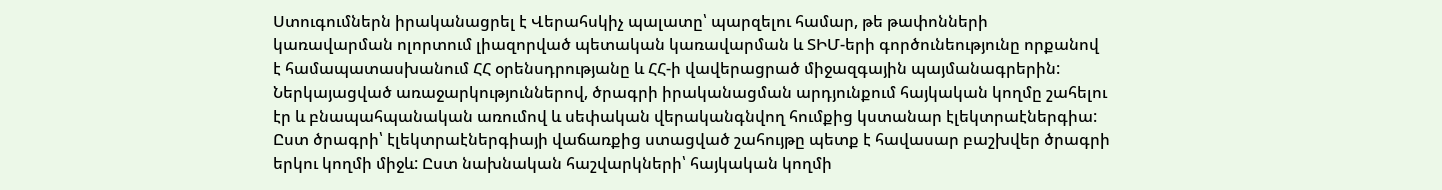Ստուգումներն իրականացրել է Վերահսկիչ պալատը՝ պարզելու համար, թե թափոնների կառավարման ոլորտում լիազորված պետական կառավարման և ՏԻՄ-երի գործունեությունը որքանով է համապատասխանում ՀՀ օրենսդրությանը և ՀՀ-ի վավերացրած միջազգային պայմանագրերին:
Ներկայացված առաջարկություններով, ծրագրի իրականացման արդյունքում հայկական կողմը շահելու էր և բնապահպանական առումով և սեփական վերականգնվող հումքից կստանար էլեկտրաէներգիա:
Ըստ ծրագրի՝ էլեկտրաէներգիայի վաճառքից ստացված շահույթը պետք է հավասար բաշխվեր ծրագրի երկու կողմի միջև: Ըստ նախնական հաշվարկների՝ հայկական կողմի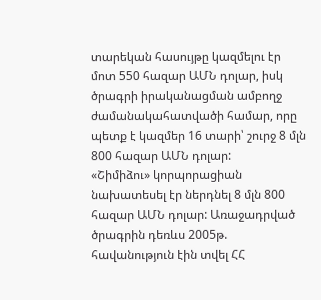տարեկան հասույթը կազմելու էր մոտ 550 հազար ԱՄՆ դոլար, իսկ ծրագրի իրականացման ամբողջ ժամանակահատվածի համար, որը պետք է կազմեր 16 տարի՝ շուրջ 8 մլն 800 հազար ԱՄՆ դոլար:
«Շիմիձու» կորպորացիան նախատեսել էր ներդնել 8 մլն 800 հազար ԱՄՆ դոլար: Առաջադրված ծրագրին դեռևս 2005թ. հավանություն էին տվել ՀՀ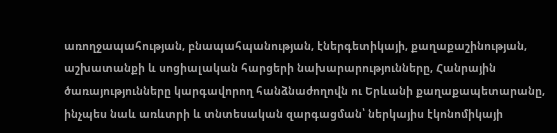առողջապահության, բնապահպանության, էներգետիկայի, քաղաքաշինության, աշխատանքի և սոցիալական հարցերի նախարարությունները, Հանրային ծառայությունները կարգավորող հանձնաժողովն ու Երևանի քաղաքապետարանը, ինչպես նաև առևտրի և տնտեսական զարգացման՝ ներկայիս էկոնոմիկայի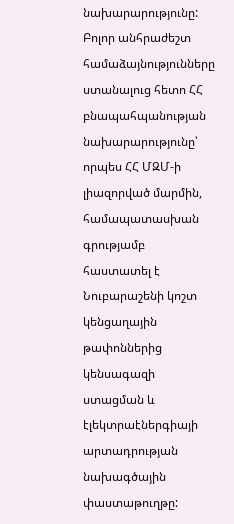նախարարությունը:
Բոլոր անհրաժեշտ համաձայնությունները ստանալուց հետո ՀՀ բնապահպանության նախարարությունը՝ որպես ՀՀ ՄԶՄ-ի լիազորված մարմին, համապատասխան գրությամբ հաստատել է Նուբարաշենի կոշտ կենցաղային թափոններից կենսագազի ստացման և էլեկտրաէներգիայի արտադրության նախագծային փաստաթուղթը: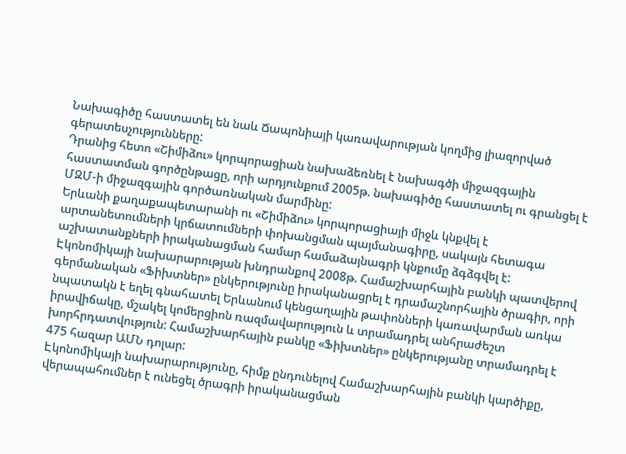Նախագիծը հաստատել են նաև Ճապոնիայի կառավարության կողմից լիազորված գերատեսչությունները:
Դրանից հետո «Շիմիձու» կորպորացիան նախաձեռնել է նախագծի միջազգային հաստատման գործընթացը, որի արդյունքում 2005թ. նախագիծը հաստատել ու գրանցել է ՄԶՄ-ի միջազգային գործառնական մարմինը:
Երևանի քաղաքապետարանի ու «Շիմիձու» կորպորացիայի միջև կնքվել է արտանետումների կրճատումների փոխանցման պայմանագիրը, սակայն հետագա աշխատանքների իրականացման համար համաձայնագրի կնքումը ձգձգվել է: Էկոնոմիկայի նախարարության խնդրանքով 2008թ. Համաշխարհային բանկի պատվերով գերմանական «Ֆիխտներ» ընկերությունը իրականացրել է դրամաշնորհային ծրագիր, որի նպատակն է եղել գնահատել Երևանում կենցաղային թափոնների կառավարման առկա իրավիճակը, մշակել կոմերցիոն ռազմավարություն և տրամադրել անհրաժեշտ խորհրդատվություն: Համաշխարհային բանկը «Ֆիխտներ» ընկերությանը տրամադրել է 475 հազար ԱՄՆ դոլար:
Էկոնոմիկայի նախարարությունը, հիմք ընդունելով Համաշխարհային բանկի կարծիքը, վերապահումներ է ունեցել ծրագրի իրականացման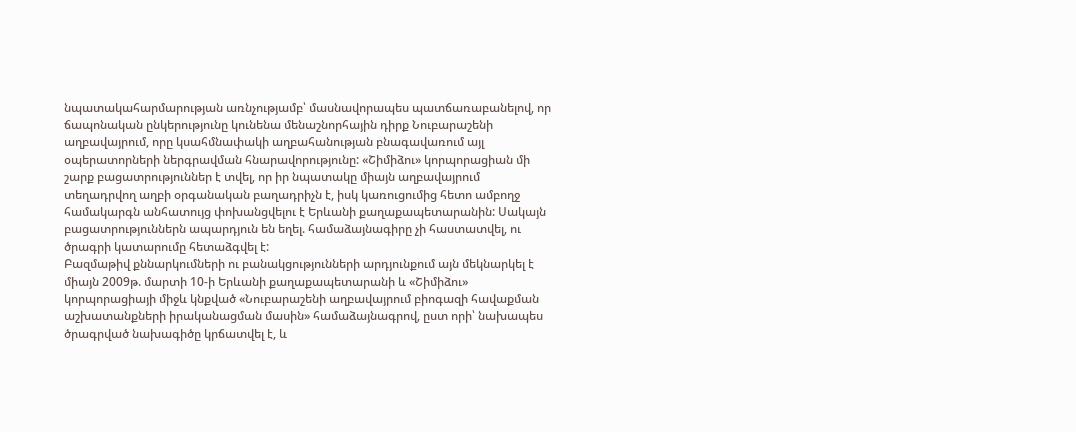նպատակահարմարության առնչությամբ՝ մասնավորապես պատճառաբանելով, որ ճապոնական ընկերությունը կունենա մենաշնորհային դիրք Նուբարաշենի աղբավայրում, որը կսահմնափակի աղբահանության բնագավառում այլ օպերատորների ներգրավման հնարավորությունը: «Շիմիձու» կորպորացիան մի շարք բացատրություններ է տվել, որ իր նպատակը միայն աղբավայրում տեղադրվող աղբի օրգանական բաղադրիչն է, իսկ կառուցումից հետո ամբողջ համակարգն անհատույց փոխանցվելու է Երևանի քաղաքապետարանին: Սակայն բացատրություններն ապարդյուն են եղել. համաձայնագիրը չի հաստատվել, ու ծրագրի կատարումը հետաձգվել է:
Բազմաթիվ քննարկումների ու բանակցությունների արդյունքում այն մեկնարկել է միայն 2009թ. մարտի 10-ի Երևանի քաղաքապետարանի և «Շիմիձու» կորպորացիայի միջև կնքված «Նուբարաշենի աղբավայրում բիոգազի հավաքման աշխատանքների իրականացման մասին» համաձայնագրով, ըստ որի՝ նախապես ծրագրված նախագիծը կրճատվել է, և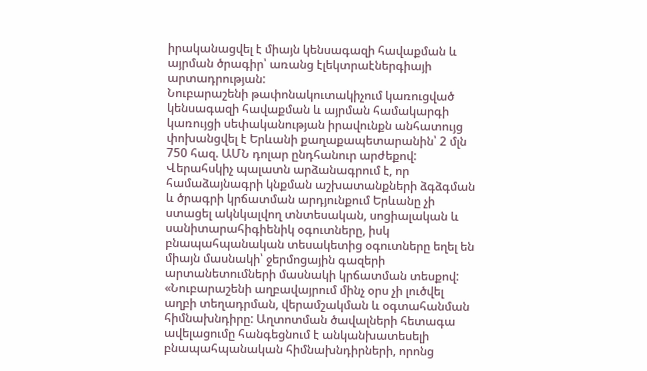իրականացվել է միայն կենսագազի հավաքման և այրման ծրագիր՝ առանց էլեկտրաէներգիայի արտադրության:
Նուբարաշենի թափոնակուտակիչում կառուցված կենսագազի հավաքման և այրման համակարգի կառույցի սեփականության իրավունքն անհատույց փոխանցվել է Երևանի քաղաքապետարանին՝ 2 մլն 750 հազ. ԱՄՆ դոլար ընդհանուր արժեքով:
Վերահսկիչ պալատն արձանագրում է, որ համաձայնագրի կնքման աշխատանքների ձգձգման և ծրագրի կրճատման արդյունքում Երևանը չի ստացել ակնկալվող տնտեսական, սոցիալական և սանիտարահիգիենիկ օգուտները, իսկ բնապահպանական տեսակետից օգուտները եղել են միայն մասնակի՝ ջերմոցային գազերի արտանետումների մասնակի կրճատման տեսքով:
«Նուբարաշենի աղբավայրում մինչ օրս չի լուծվել աղբի տեղադրման, վերամշակման և օգտահանման հիմնախնդիրը: Աղտոտման ծավալների հետագա ավելացումը հանգեցնում է անկանխատեսելի բնապահպանական հիմնախնդիրների, որոնց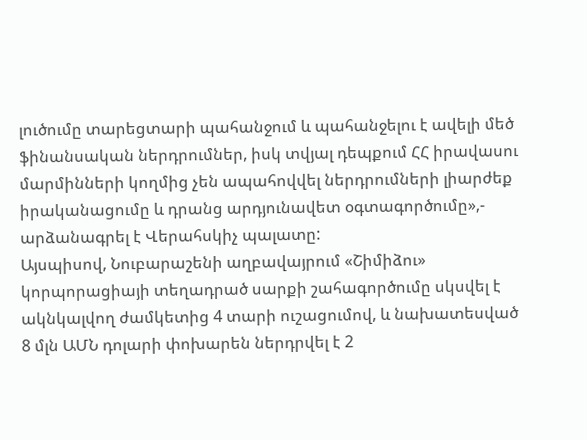լուծումը տարեցտարի պահանջում և պահանջելու է ավելի մեծ ֆինանսական ներդրումներ, իսկ տվյալ դեպքում ՀՀ իրավասու մարմինների կողմից չեն ապահովվել ներդրումների լիարժեք իրականացումը և դրանց արդյունավետ օգտագործումը»,- արձանագրել է Վերահսկիչ պալատը:
Այսպիսով, Նուբարաշենի աղբավայրում «Շիմիձու» կորպորացիայի տեղադրած սարքի շահագործումը սկսվել է ակնկալվող ժամկետից 4 տարի ուշացումով, և նախատեսված 8 մլն ԱՄՆ դոլարի փոխարեն ներդրվել է 2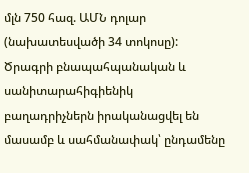մլն 750 հազ. ԱՄՆ դոլար (նախատեսվածի 34 տոկոսը):
Ծրագրի բնապահպանական և սանիտարահիգիենիկ բաղադրիչներն իրականացվել են մասամբ և սահմանափակ՝ ընդամենը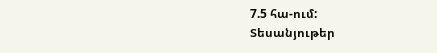7.5 հա-ում:
Տեսանյութեր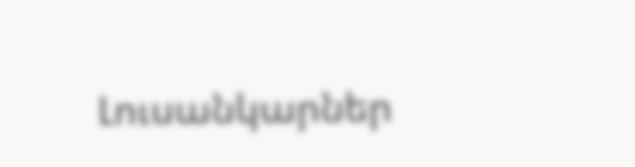Լուսանկարներ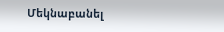Մեկնաբանել